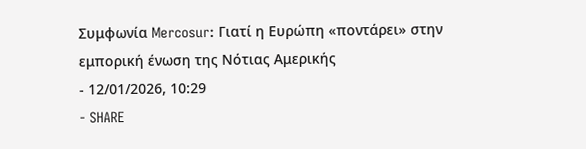Συμφωνία Mercosur: Γιατί η Ευρώπη «ποντάρει» στην εμπορική ένωση της Νότιας Αμερικής
- 12/01/2026, 10:29
- SHARE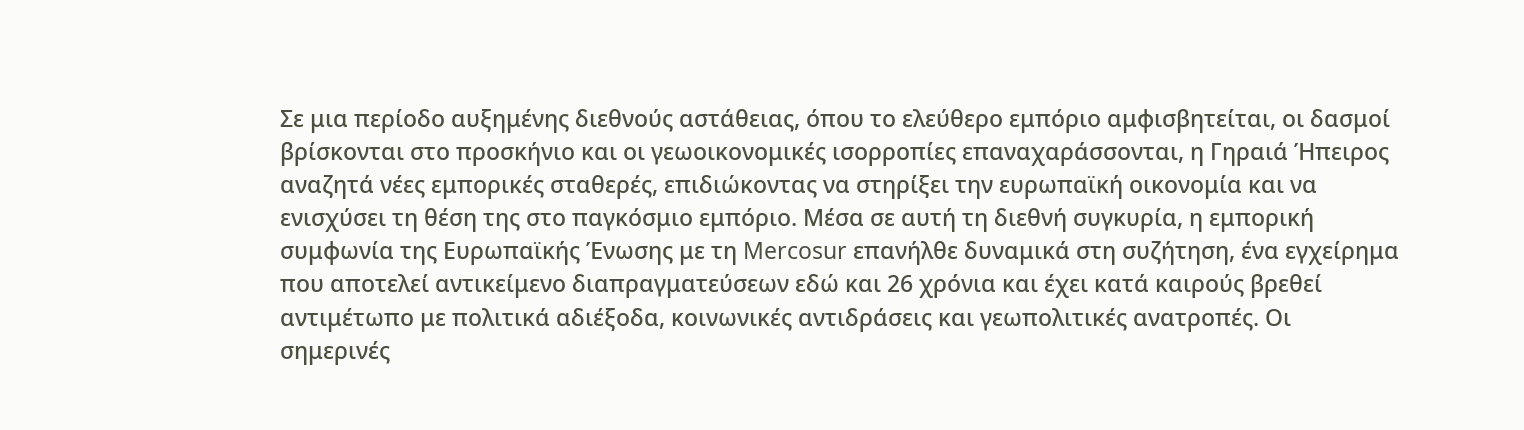Σε μια περίοδο αυξημένης διεθνούς αστάθειας, όπου το ελεύθερο εμπόριο αμφισβητείται, οι δασμοί βρίσκονται στο προσκήνιο και οι γεωοικονομικές ισορροπίες επαναχαράσσονται, η Γηραιά Ήπειρος αναζητά νέες εμπορικές σταθερές, επιδιώκοντας να στηρίξει την ευρωπαϊκή οικονομία και να ενισχύσει τη θέση της στο παγκόσμιο εμπόριο. Μέσα σε αυτή τη διεθνή συγκυρία, η εμπορική συμφωνία της Ευρωπαϊκής Ένωσης με τη Mercosur επανήλθε δυναμικά στη συζήτηση, ένα εγχείρημα που αποτελεί αντικείμενο διαπραγματεύσεων εδώ και 26 χρόνια και έχει κατά καιρούς βρεθεί αντιμέτωπο με πολιτικά αδιέξοδα, κοινωνικές αντιδράσεις και γεωπολιτικές ανατροπές. Οι σημερινές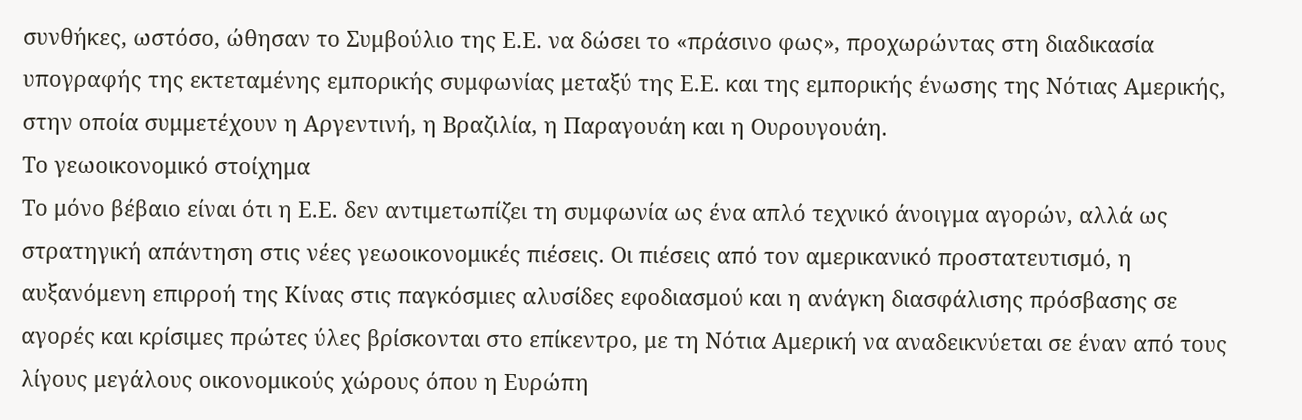συνθήκες, ωστόσο, ώθησαν το Συμβούλιο της Ε.Ε. να δώσει το «πράσινο φως», προχωρώντας στη διαδικασία υπογραφής της εκτεταμένης εμπορικής συμφωνίας μεταξύ της Ε.Ε. και της εμπορικής ένωσης της Νότιας Αμερικής, στην οποία συμμετέχουν η Αργεντινή, η Βραζιλία, η Παραγουάη και η Ουρουγουάη.
Το γεωοικονομικό στοίχημα
Το μόνο βέβαιο είναι ότι η Ε.Ε. δεν αντιμετωπίζει τη συμφωνία ως ένα απλό τεχνικό άνοιγμα αγορών, αλλά ως στρατηγική απάντηση στις νέες γεωοικονομικές πιέσεις. Οι πιέσεις από τον αμερικανικό προστατευτισμό, η αυξανόμενη επιρροή της Κίνας στις παγκόσμιες αλυσίδες εφοδιασμού και η ανάγκη διασφάλισης πρόσβασης σε αγορές και κρίσιμες πρώτες ύλες βρίσκονται στο επίκεντρο, με τη Νότια Αμερική να αναδεικνύεται σε έναν από τους λίγους μεγάλους οικονομικούς χώρους όπου η Ευρώπη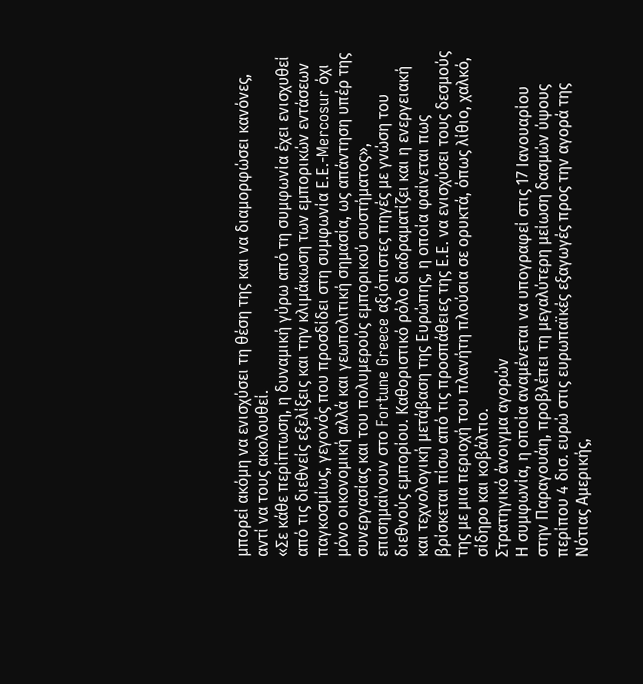μπορεί ακόμη να ενισχύσει τη θέση της και να διαμορφώσει κανόνες, αντί να τους ακολουθεί.
«Σε κάθε περίπτωση, η δυναμική γύρω από τη συμφωνία έχει ενισχυθεί από τις διεθνείς εξελίξεις και την κλιμάκωση των εμπορικών εντάσεων παγκοσμίως, γεγονός που προσδίδει στη συμφωνία Ε.Ε.-Mercosur όχι μόνο οικονομική αλλά και γεωπολιτική σημασία, ως απάντηση υπέρ της συνεργασίας και του πολυμερούς εμπορικού συστήματος», επισημαίνουν στο Fortune Greece αξιόπιστες πηγές με γνώση του διεθνούς εμπορίου. Καθοριστικό ρόλο διαδραματίζει και η ενεργειακή και τεχνολογική μετάβαση της Ευρώπης, η οποία φαίνεται πως βρίσκεται πίσω από τις προσπάθειες της Ε.Ε. να ενισχύσει τους δεσμούς της με μια περιοχή του πλανήτη πλούσια σε ορυκτά, όπως λίθιο, χαλκό, σίδηρο και κοβάλτιο.
Στρατηγικό άνοιγμα αγορών
Η συμφωνία, η οποία αναμένεται να υπογραφεί στις 17 Ιανουαρίου στην Παραγουάη, προβλέπει τη μεγαλύτερη μείωση δασμών ύψους περίπου 4 δισ. ευρώ στις ευρωπαϊκές εξαγωγές προς την αγορά της Νότιας Αμερικής,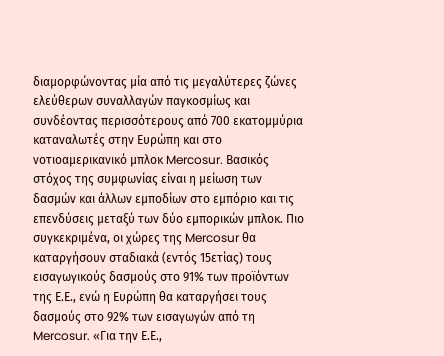διαμορφώνοντας μία από τις μεγαλύτερες ζώνες ελεύθερων συναλλαγών παγκοσμίως και συνδέοντας περισσότερους από 700 εκατομμύρια καταναλωτές στην Ευρώπη και στο νοτιοαμερικανικό μπλοκ Mercosur. Βασικός στόχος της συμφωνίας είναι η μείωση των δασμών και άλλων εμποδίων στο εμπόριο και τις επενδύσεις μεταξύ των δύο εμπορικών μπλοκ. Πιο συγκεκριμένα, οι χώρες της Mercosur θα καταργήσουν σταδιακά (εντός 15ετίας) τους εισαγωγικούς δασμούς στο 91% των προϊόντων της Ε.Ε., ενώ η Ευρώπη θα καταργήσει τους δασμούς στο 92% των εισαγωγών από τη Mercosur. «Για την Ε.Ε.,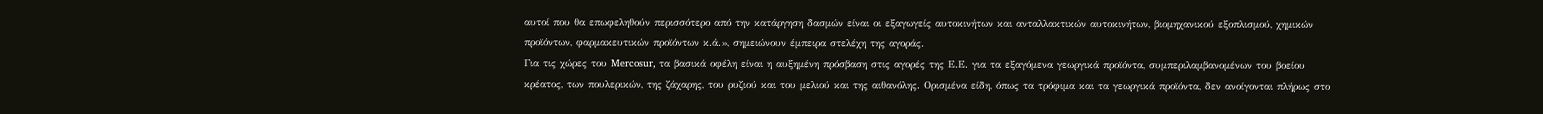αυτοί που θα επωφεληθούν περισσότερο από την κατάργηση δασμών είναι οι εξαγωγείς αυτοκινήτων και ανταλλακτικών αυτοκινήτων, βιομηχανικού εξοπλισμού, χημικών προϊόντων, φαρμακευτικών προϊόντων κ.ά.», σημειώνουν έμπειρα στελέχη της αγοράς.
Για τις χώρες του Mercosur, τα βασικά οφέλη είναι η αυξημένη πρόσβαση στις αγορές της Ε.Ε. για τα εξαγόμενα γεωργικά προϊόντα, συμπεριλαμβανομένων του βοείου κρέατος, των πουλερικών, της ζάχαρης, του ρυζιού και του μελιού και της αιθανόλης. Ορισμένα είδη, όπως τα τρόφιμα και τα γεωργικά προϊόντα, δεν ανοίγονται πλήρως στο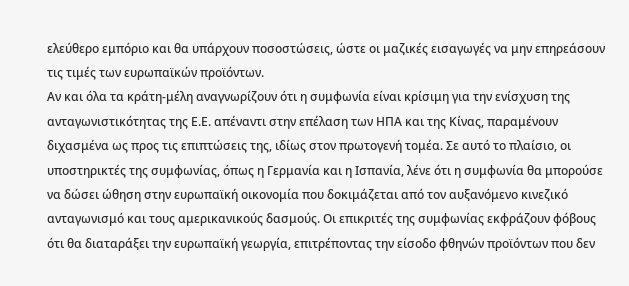ελεύθερο εμπόριο και θα υπάρχουν ποσοστώσεις, ώστε οι μαζικές εισαγωγές να μην επηρεάσουν τις τιμές των ευρωπαϊκών προϊόντων.
Αν και όλα τα κράτη-μέλη αναγνωρίζουν ότι η συμφωνία είναι κρίσιμη για την ενίσχυση της ανταγωνιστικότητας της Ε.Ε. απέναντι στην επέλαση των ΗΠΑ και της Κίνας, παραμένουν διχασμένα ως προς τις επιπτώσεις της, ιδίως στον πρωτογενή τομέα. Σε αυτό το πλαίσιο, οι υποστηρικτές της συμφωνίας, όπως η Γερμανία και η Ισπανία, λένε ότι η συμφωνία θα μπορούσε να δώσει ώθηση στην ευρωπαϊκή οικονομία που δοκιμάζεται από τον αυξανόμενο κινεζικό ανταγωνισμό και τους αμερικανικούς δασμούς. Οι επικριτές της συμφωνίας εκφράζουν φόβους ότι θα διαταράξει την ευρωπαϊκή γεωργία, επιτρέποντας την είσοδο φθηνών προϊόντων που δεν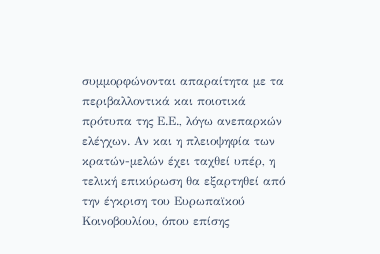συμμορφώνονται απαραίτητα με τα περιβαλλοντικά και ποιοτικά πρότυπα της Ε.Ε., λόγω ανεπαρκών ελέγχων. Αν και η πλειοψηφία των κρατών-μελών έχει ταχθεί υπέρ, η τελική επικύρωση θα εξαρτηθεί από την έγκριση του Ευρωπαϊκού Κοινοβουλίου, όπου επίσης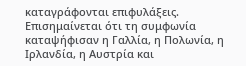καταγράφονται επιφυλάξεις. Επισημαίνεται ότι τη συμφωνία καταψήφισαν η Γαλλία, η Πολωνία, η Ιρλανδία, η Αυστρία και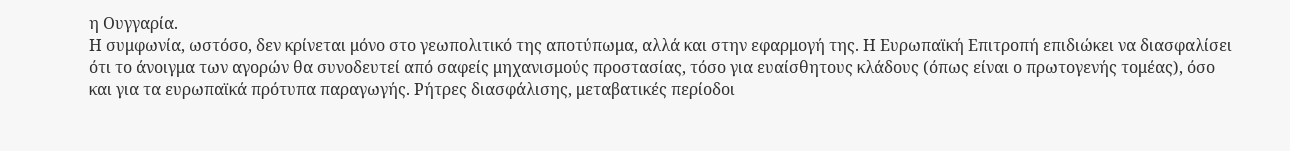η Ουγγαρία.
Η συμφωνία, ωστόσο, δεν κρίνεται μόνο στο γεωπολιτικό της αποτύπωμα, αλλά και στην εφαρμογή της. Η Ευρωπαϊκή Επιτροπή επιδιώκει να διασφαλίσει ότι το άνοιγμα των αγορών θα συνοδευτεί από σαφείς μηχανισμούς προστασίας, τόσο για ευαίσθητους κλάδους (όπως είναι ο πρωτογενής τομέας), όσο και για τα ευρωπαϊκά πρότυπα παραγωγής. Ρήτρες διασφάλισης, μεταβατικές περίοδοι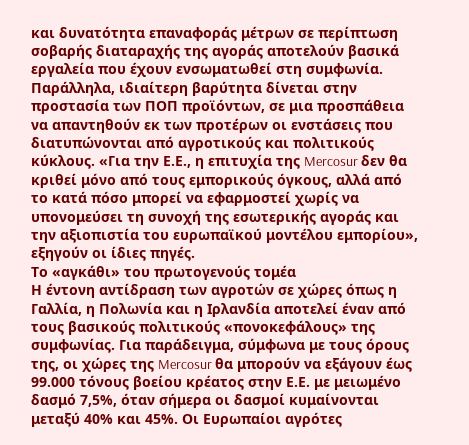και δυνατότητα επαναφοράς μέτρων σε περίπτωση σοβαρής διαταραχής της αγοράς αποτελούν βασικά εργαλεία που έχουν ενσωματωθεί στη συμφωνία. Παράλληλα, ιδιαίτερη βαρύτητα δίνεται στην προστασία των ΠΟΠ προϊόντων, σε μια προσπάθεια να απαντηθούν εκ των προτέρων οι ενστάσεις που διατυπώνονται από αγροτικούς και πολιτικούς κύκλους. «Για την Ε.Ε., η επιτυχία της Mercosur δεν θα κριθεί μόνο από τους εμπορικούς όγκους, αλλά από το κατά πόσο μπορεί να εφαρμοστεί χωρίς να υπονομεύσει τη συνοχή της εσωτερικής αγοράς και την αξιοπιστία του ευρωπαϊκού μοντέλου εμπορίου», εξηγούν οι ίδιες πηγές.
Το «αγκάθι» του πρωτογενούς τομέα
Η έντονη αντίδραση των αγροτών σε χώρες όπως η Γαλλία, η Πολωνία και η Ιρλανδία αποτελεί έναν από τους βασικούς πολιτικούς «πονοκεφάλους» της συμφωνίας. Για παράδειγμα, σύμφωνα με τους όρους της, οι χώρες της Mercosur θα μπορούν να εξάγουν έως 99.000 τόνους βοείου κρέατος στην Ε.Ε. με μειωμένο δασμό 7,5%, όταν σήμερα οι δασμοί κυμαίνονται μεταξύ 40% και 45%. Οι Ευρωπαίοι αγρότες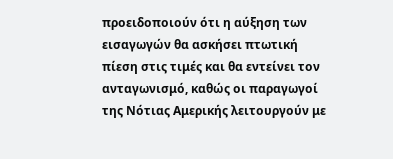προειδοποιούν ότι η αύξηση των εισαγωγών θα ασκήσει πτωτική πίεση στις τιμές και θα εντείνει τον ανταγωνισμό, καθώς οι παραγωγοί της Νότιας Αμερικής λειτουργούν με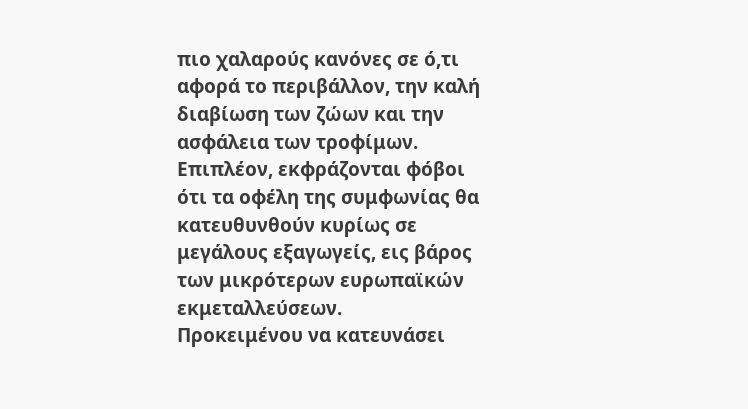πιο χαλαρούς κανόνες σε ό,τι αφορά το περιβάλλον, την καλή διαβίωση των ζώων και την ασφάλεια των τροφίμων. Επιπλέον, εκφράζονται φόβοι ότι τα οφέλη της συμφωνίας θα κατευθυνθούν κυρίως σε μεγάλους εξαγωγείς, εις βάρος των μικρότερων ευρωπαϊκών εκμεταλλεύσεων.
Προκειμένου να κατευνάσει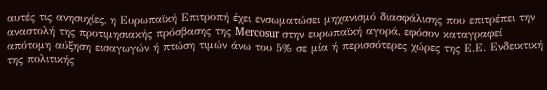αυτές τις ανησυχίες, η Ευρωπαϊκή Επιτροπή έχει ενσωματώσει μηχανισμό διασφάλισης που επιτρέπει την αναστολή της προτιμησιακής πρόσβασης της Mercosur στην ευρωπαϊκή αγορά, εφόσον καταγραφεί απότομη αύξηση εισαγωγών ή πτώση τιμών άνω του 5% σε μία ή περισσότερες χώρες της Ε.Ε. Ενδεικτική της πολιτικής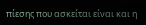πίεσης που ασκείται είναι και η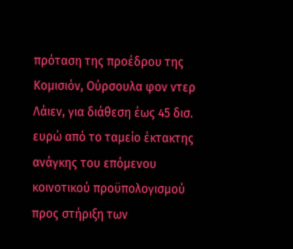πρόταση της προέδρου της Κομισιόν, Ούρσουλα φον ντερ Λάιεν, για διάθεση έως 45 δισ. ευρώ από το ταμείο έκτακτης ανάγκης του επόμενου κοινοτικού προϋπολογισμού προς στήριξη των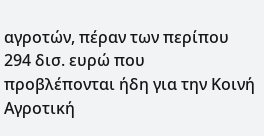αγροτών, πέραν των περίπου 294 δισ. ευρώ που προβλέπονται ήδη για την Κοινή Αγροτική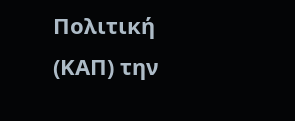Πολιτική (ΚΑΠ) την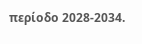περίοδο 2028-2034.